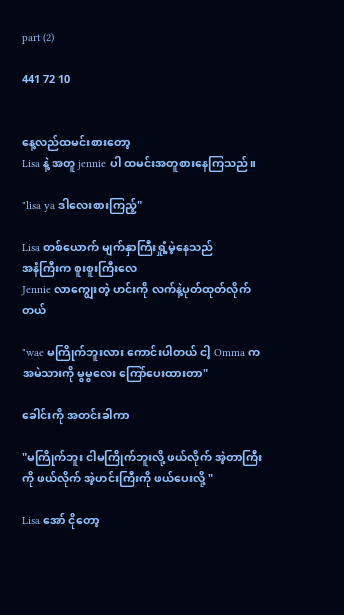part (2)

441 72 10


နေ့လည်ထမင်းစားတော့
Lisa နဲ့ အတူ jennie ပါ ထမင်းအတူစားနေကြသည်။

"lisa ya ဒါလေးစားကြည့်"

Lisa တစ်ယောက် မျက်နှာကြီးရှုံ့မဲ့နေသည်
အနံကြီးက စူးစူးကြီးလေ
Jennie လာကျွေးတဲ့ ဟင်းကို လက်နဲ့ပုတ်ထုတ်လိုက်တယ်

"wae မကြိုက်ဘူးလား ကောင်းပါတယ် ငါ့ Omma က အမဲသားကို မွမွလေး ကြော်ပေးထားတာ"

ခေါင်းကို အတင်းခါကာ

"မကြိုက်ဘူး ငါမကြိုက်ဘူးလို့ ဖယ်လိုက် အဲ့တာကြီးကို ဖယ်လိုက် အဲ့ဟင်းကြီးကို ဖယ်ပေးလို့ "

Lisa အော် ငိုတော့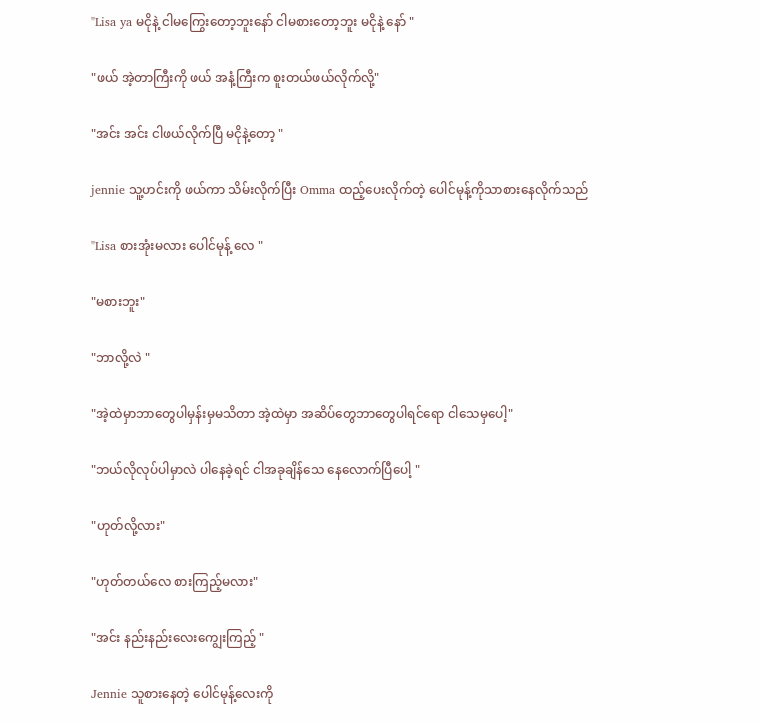"Lisa ya မငိုနဲ့ ငါမကြွေးတော့ဘူးနော် ငါမစားတော့ဘူး မငိုနဲ့ နော် "

"ဖယ် အဲ့တာကြီးကို ဖယ် အနံ့ကြီးက စူးတယ်ဖယ်လိုက်လို့"

"အင်း အင်း ငါဖယ်လိုက်ပြီ မငိုနဲ့တော့ "

jennie သူ့ဟင်းကို ဖယ်ကာ သိမ်းလိုက်ပြီး Omma ထည့်ပေးလိုက်တဲ့ ပေါင်မုန့်ကိုသာ‌စားနေလိုက်သည်

"Lisa စားအုံးမလား ပေါင်မုန့် လေ "

"မစားဘူး"

"ဘာလို့လဲ "

"အဲ့ထဲမှာဘာတွေပါမှန်းမှမသိတာ အဲ့ထဲမှာ အဆိပ်တွေဘာတွေပါရင်ရော ငါသေမှပေါ့"

"ဘယ်လိုလုပ်ပါမှာလဲ ပါနေခဲ့ရင် ငါအခုချိန်‌သေ နေလောက်ပြီပေါ့ "

"ဟုတ်လို့လား"

"ဟုတ်တယ်လေ စားကြည့်မလား"

"အင်း နည်းနည်းလေးကျွေးကြည့် "

Jennie သူစားနေတဲ့ ပေါင်မုန့်လေးကို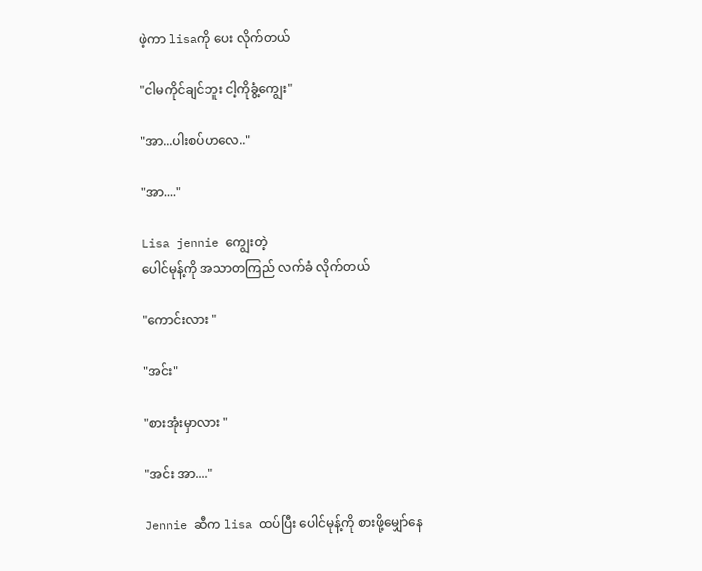ဖဲ့ကာ lisaကို ပေး လိုက်တယ်

"ငါမကိုင်ချင်ဘူး ငါ့ကိုခွံ့ကျွေး"

"အာ...ပါးစပ်ဟလေ.."

"အာ...."

Lisa jennie ကျွေးတဲ့
ပေါင်မုန့်ကို အသာတကြည် လက်ခံ လိုက်တယ်

"ကောင်းလား "

"အင်း"

"စားအုံးမှာလား "

"အင်း အာ...."

Jennie ဆီက lisa ထပ်ပြီး ပေါင်မုန့်ကို စားဖို့မျှော်နေ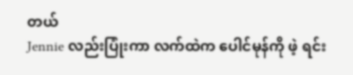တယ်
Jennie လည်းပြုံးကာ လက်ထဲက ပေါင်မုန်ကို ဖဲ့ ရင်း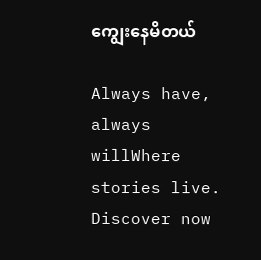ကျွေးနေမိတယ်

Always have, always willWhere stories live. Discover now